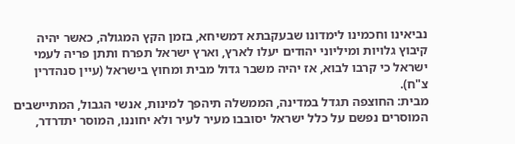נביאינו וחכמינו לימדונו שבעקבתא דמשיחא, בזמן הקץ המגולה, כאשר יהיה קיבוץ גלויות ומיליוני יהודים יעלו לארץ, וארץ ישראל תפרח ותתן פריה לעמי ישראל כי קרבו לבוא, אז יהיה משבר גדול מבית ומחוץ בישראל (עיין סנהדרין צ"ח).
מבית: החוצפה תגדל במדינה, הממשלה תיהפך למינות, אנשי הגבול, המתיישבים המוסרים נפשם על כלל ישראל יסובבו מעיר לעיר ולא יחוננו, המוסר יתדרדר,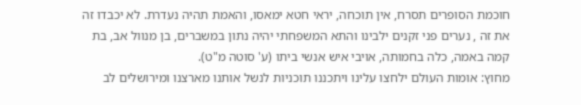חוכמת הסופרים תסרח, אין תוכחה, יראי חטא ימאסו, והאמת תהיה נעדרת. לא יכבדו זה את זה , נערים פני זקנים ילבינו והתא המשפחתי יהיה נתון במשברים, בן מנוול אב, בת קמה באמה, כלה בחמותה, אויבי איש אנשי ביתו (ע' סוטה מ"ט).
מחוץ: אומות העולם ילחצו עלינו ויתכננו תוכניות לנשל אותנו מארצנו ומירושלים לב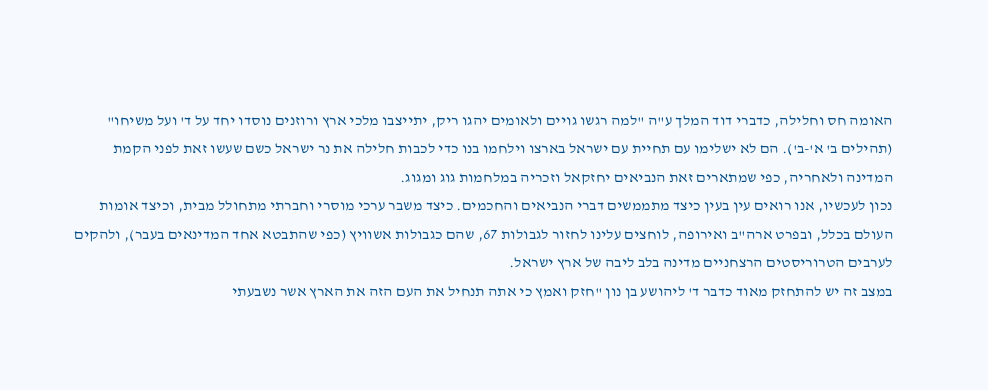האומה חס וחלילה, כדברי דוד המלך ע"ה "למה רגשו גויים ולאומים יהגו ריק, יתייצבו מלכי ארץ ורוזנים נוסדו יחד על ד' ועל משיחו" (תהילים ב' א'-ב'). הם לא ישלימו עם תחיית עם ישראל בארצו וילחמו בנו כדי לכבות חלילה את נר ישראל כשם שעשו זאת לפני הקמת המדינה ולאחריה, כפי שמתארים זאת הנביאים יחזקאל וזכריה במלחמות גוג ומגוג.
נכון לעכשיו, אנו רואים עין בעין כיצד מתממשים דברי הנביאים והחכמים. כיצד משבר ערכי מוסרי וחברתי מתחולל מבית, וכיצד אומות העולם בכלל, ובפרט ארה"ב ואירופה, לוחצים עלינו לחזור לגבולות 67, שהם כגבולות אשוויץ (כפי שהתבטא אחד המדינאים בעבר), ולהקים לערבים הטרוריסטים הרצחניים מדינה בלב ליבה של ארץ ישראל.
במצב זה יש להתחזק מאוד כדבר ד' ליהושע בן נון "חזק ואמץ כי אתה תנחיל את העם הזה את הארץ אשר נשבעתי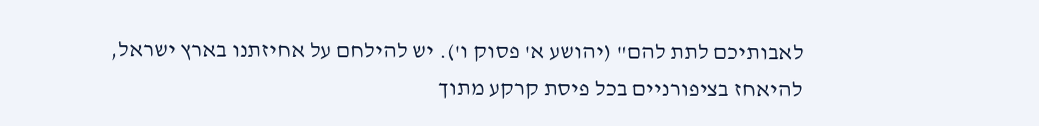לאבותיכם לתת להם" (יהושע א' פסוק ו'). יש להילחם על אחיזתנו בארץ ישראל, להיאחז בציפורניים בכל פיסת קרקע מתוך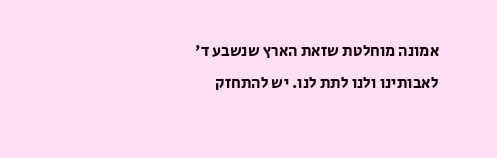אמונה מוחלטת שזאת הארץ שנשבע ד' לאבותינו ולנו לתת לנו. יש להתחזק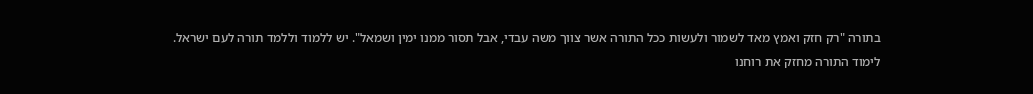בתורה "רק חזק ואמץ מאד לשמור ולעשות ככל התורה אשר צווך משה עבדי, אבל תסור ממנו ימין ושמאל". יש ללמוד וללמד תורה לעם ישראל.
לימוד התורה מחזק את רוחנו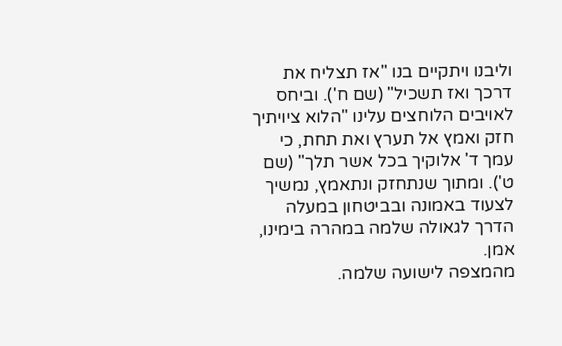וליבנו ויתקיים בנו "אז תצליח את דרכך ואז תשכיל" (שם ח'). וביחס לאויבים הלוחצים עלינו "הלוא ציויתיך חזק ואמץ אל תערץ ואת תחת, כי עמך ד' אלוקיך בכל אשר תלך" (שם ט'). ומתוך שנתחזק ונתאמץ, נמשיך לצעוד באמונה ובביטחון במעלה הדרך לגאולה שלמה במהרה בימינו, אמן.
מהמצפה לישועה שלמה.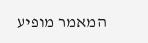המאמר מופיע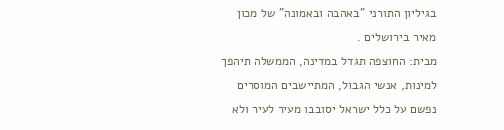בגיליון התורני "באהבה ובאמונה" של מכון מאיר בירושלים .
מבית: החוצפה תגדל במדינה, הממשלה תיהפך למינות, אנשי הגבול, המתיישבים המוסרים נפשם על כלל ישראל יסובבו מעיר לעיר ולא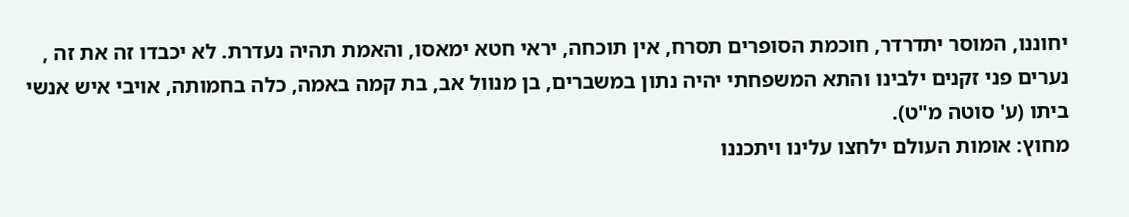יחוננו, המוסר יתדרדר, חוכמת הסופרים תסרח, אין תוכחה, יראי חטא ימאסו, והאמת תהיה נעדרת. לא יכבדו זה את זה , נערים פני זקנים ילבינו והתא המשפחתי יהיה נתון במשברים, בן מנוול אב, בת קמה באמה, כלה בחמותה, אויבי איש אנשי ביתו (ע' סוטה מ"ט).
מחוץ: אומות העולם ילחצו עלינו ויתכננו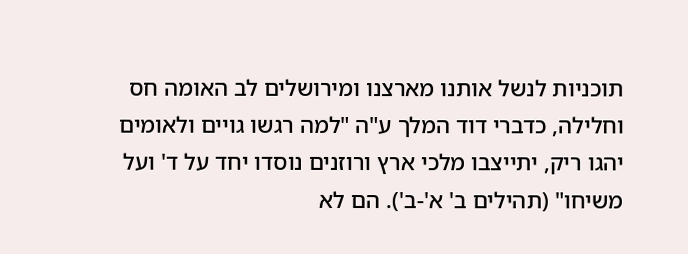תוכניות לנשל אותנו מארצנו ומירושלים לב האומה חס וחלילה, כדברי דוד המלך ע"ה "למה רגשו גויים ולאומים יהגו ריק, יתייצבו מלכי ארץ ורוזנים נוסדו יחד על ד' ועל משיחו" (תהילים ב' א'-ב'). הם לא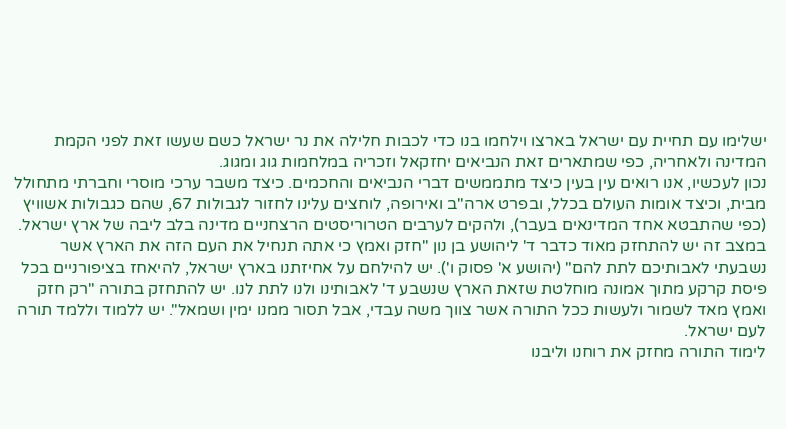ישלימו עם תחיית עם ישראל בארצו וילחמו בנו כדי לכבות חלילה את נר ישראל כשם שעשו זאת לפני הקמת המדינה ולאחריה, כפי שמתארים זאת הנביאים יחזקאל וזכריה במלחמות גוג ומגוג.
נכון לעכשיו, אנו רואים עין בעין כיצד מתממשים דברי הנביאים והחכמים. כיצד משבר ערכי מוסרי וחברתי מתחולל מבית, וכיצד אומות העולם בכלל, ובפרט ארה"ב ואירופה, לוחצים עלינו לחזור לגבולות 67, שהם כגבולות אשוויץ (כפי שהתבטא אחד המדינאים בעבר), ולהקים לערבים הטרוריסטים הרצחניים מדינה בלב ליבה של ארץ ישראל.
במצב זה יש להתחזק מאוד כדבר ד' ליהושע בן נון "חזק ואמץ כי אתה תנחיל את העם הזה את הארץ אשר נשבעתי לאבותיכם לתת להם" (יהושע א' פסוק ו'). יש להילחם על אחיזתנו בארץ ישראל, להיאחז בציפורניים בכל פיסת קרקע מתוך אמונה מוחלטת שזאת הארץ שנשבע ד' לאבותינו ולנו לתת לנו. יש להתחזק בתורה "רק חזק ואמץ מאד לשמור ולעשות ככל התורה אשר צווך משה עבדי, אבל תסור ממנו ימין ושמאל". יש ללמוד וללמד תורה לעם ישראל.
לימוד התורה מחזק את רוחנו וליבנו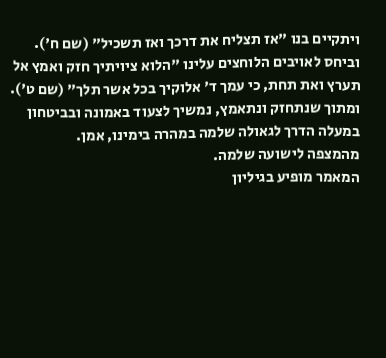ויתקיים בנו "אז תצליח את דרכך ואז תשכיל" (שם ח'). וביחס לאויבים הלוחצים עלינו "הלוא ציויתיך חזק ואמץ אל תערץ ואת תחת, כי עמך ד' אלוקיך בכל אשר תלך" (שם ט'). ומתוך שנתחזק ונתאמץ, נמשיך לצעוד באמונה ובביטחון במעלה הדרך לגאולה שלמה במהרה בימינו, אמן.
מהמצפה לישועה שלמה.
המאמר מופיע בגיליון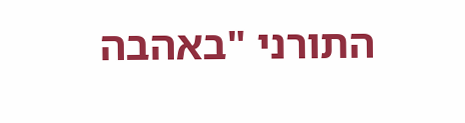התורני "באהבה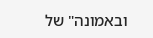ובאמונה" של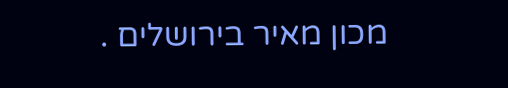מכון מאיר בירושלים .